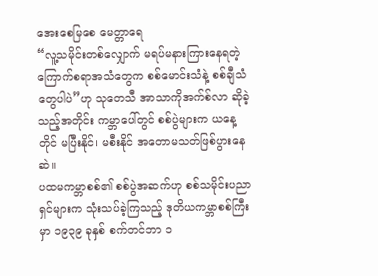အေးစေမြစေ မေတ္တာရေ
“လူ့သမိုင်းတစ်လျှောက် မရပ်မနားကြားနေရတဲ့ကြောက်စရာအသံတွေက စစ်မောင်းသံနဲ့ စစ်ချီသံတွေပါပဲ”ဟု သုတေသီ အာသာကိုအက်စ်လာ ဆိုခဲ့သည့်အတိုင်း ကမ္ဘာပေါ်တွင် စစ်ပွဲများက ယနေ့တိုင် မပြီးနိုင်၊ မစီးနိုင် အတောမသတ်ဖြစ်ပွားနေဆဲ။
ပထမကမ္ဘာစစ်၏ စစ်ပွဲအဆက်ဟု စစ်သမိုင်းပညာရှင်များက သုံးသပ်ခဲ့ကြသည့် ဒုတိယကမ္ဘာစစ်ကြီး မှာ ၁၉၃၉ ခုနှစ် စက်တင်ဘာ ၁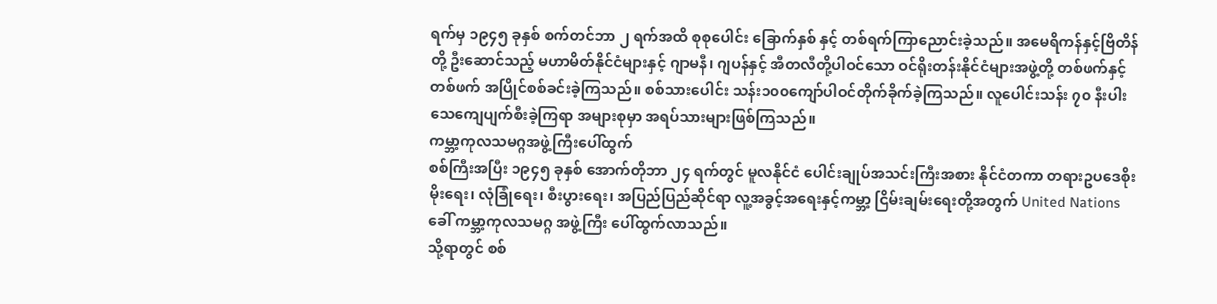ရက်မှ ၁၉၄၅ ခုနှစ် စက်တင်ဘာ ၂ ရက်အထိ စုစုပေါင်း ခြောက်နှစ် နှင့် တစ်ရက်ကြာညောင်းခဲ့သည်။ အမေရိကန်နှင့်ဗြိတိန်တို့ ဦးဆောင်သည့် မဟာမိတ်နိုင်ငံများနှင့် ဂျာမနီ၊ ဂျပန်နှင့် အီတလီတို့ပါဝင်သော ဝင်ရိုးတန်းနိုင်ငံများအဖွဲ့တို့ တစ်ဖက်နှင့်တစ်ဖက် အပြိုင်စစ်ခင်းခဲ့ကြသည်။ စစ်သားပေါင်း သန်း၁၀၀ကျော်ပါဝင်တိုက်ခိုက်ခဲ့ကြသည်။ လူပေါင်းသန်း ၇၀ နီးပါး သေကျေပျက်စီးခဲ့ကြရာ အများစုမှာ အရပ်သားများဖြစ်ကြသည်။
ကမ္ဘာ့ကုလသမဂ္ဂအဖွဲ့ကြီးပေါ်ထွက်
စစ်ကြီးအပြီး ၁၉၄၅ ခုနှစ် အောက်တိုဘာ ၂၄ ရက်တွင် မူလနိုင်ငံ ပေါင်းချုပ်အသင်းကြီးအစား နိုင်ငံတကာ တရားဥပဒေစိုးမိုးရေး၊ လုံခြုံရေး၊ စီးပွားရေး၊ အပြည်ပြည်ဆိုင်ရာ လူ့အခွင့်အရေးနှင့်ကမ္ဘာ့ ငြိမ်းချမ်းရေးတို့အတွက် United Nations ခေါ် ကမ္ဘာ့ကုလသမဂ္ဂ အဖွဲ့ကြီး ပေါ်ထွက်လာသည်။
သို့ရာတွင် စစ်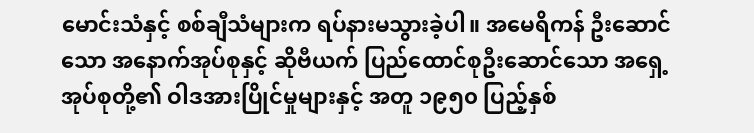မောင်းသံနှင့် စစ်ချီသံများက ရပ်နားမသွားခဲ့ပါ။ အမေရိကန် ဦးဆောင်သော အနောက်အုပ်စုနှင့် ဆိုဗီယက် ပြည်ထောင်စုဦးဆောင်သော အရှေ့အုပ်စုတို့၏ ဝါဒအားပြိုင်မှုများနှင့် အတူ ၁၉၅၀ ပြည့်နှစ်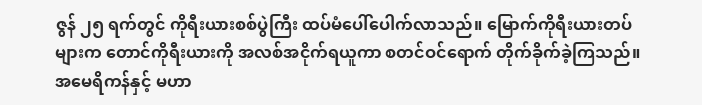ဇွန် ၂၅ ရက်တွင် ကိုရီးယားစစ်ပွဲကြီး ထပ်မံပေါ်ပေါက်လာသည်။ မြောက်ကိုရီးယားတပ်များက တောင်ကိုရီးယားကို အလစ်အငိုက်ရယူကာ စတင်ဝင်ရောက် တိုက်ခိုက်ခဲ့ကြသည်။ အမေရိကန်နှင့် မဟာ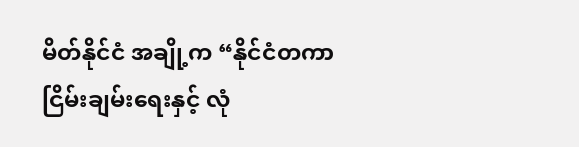မိတ်နိုင်ငံ အချို့က “နိုင်ငံတကာငြိမ်းချမ်းရေးနှင့် လုံ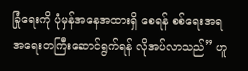ခြုံရေးကို ပုံမှန်အနေအထားရှိ စေရန် စစ်ရေးအရ အရေးတကြီးဆောင်ရွက်ရန် လိုအပ်လာသည်” ဟူ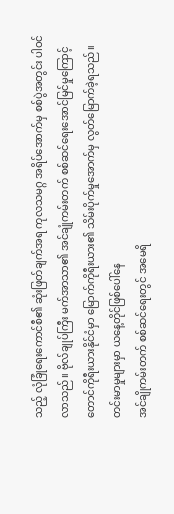သည့် လုံခြုံရေးကောင်စီ၏ ဆုံးဖြတ်ချက်အရ ကုလသမဂ္ဂ အရိပ်အောက်မှ စစ်ပွဲအတွင်း ပါဝင်လာသည်။ ဗိုလ်ချုပ်ကြီး မက်အာသာ၏ အင်ချုံကမ်းတက် စစ်ဆင်ရေးအောင်မြင်မှုကြောင့် တောင်ကိုရီးယားနိုင်ငံမှာ မြောက်ကိုရီးယား၏ သိမ်းပိုက်မှုအောက်မှ လွတ်မြောက်ခဲ့ရသည်။
တင်းမာမှုများမှာ ယနေ့တိုင်ဖြစ်ပေါ်နေ
အင်ချိုကမ်းတက် စစ်ဆင်ရေးတွင် အမေရိ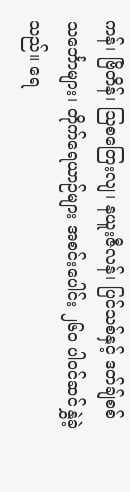ကန်၊ ဗြိတိန်၊ ဩစတြေးလျ၊ နယူးဇီလန်၊ ပြင်သစ်နှင့် ဒတ်ချ်စစ်သင်္ဘောများ၊ တိုက်ရေယာဉ်များ အစင်းပေါင်း ၂၆၀ ပါဝင်ဆင်နွှဲခဲ့သည်။ ရေ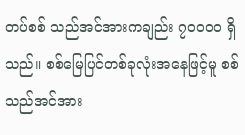တပ်စစ် သည်အင်အားကချည်း ၇၀၀၀၀ ရှိသည်။ စစ်မြေပြင်တစ်ခုလုံးအနေဖြင့်မူ စစ်သည်အင်အား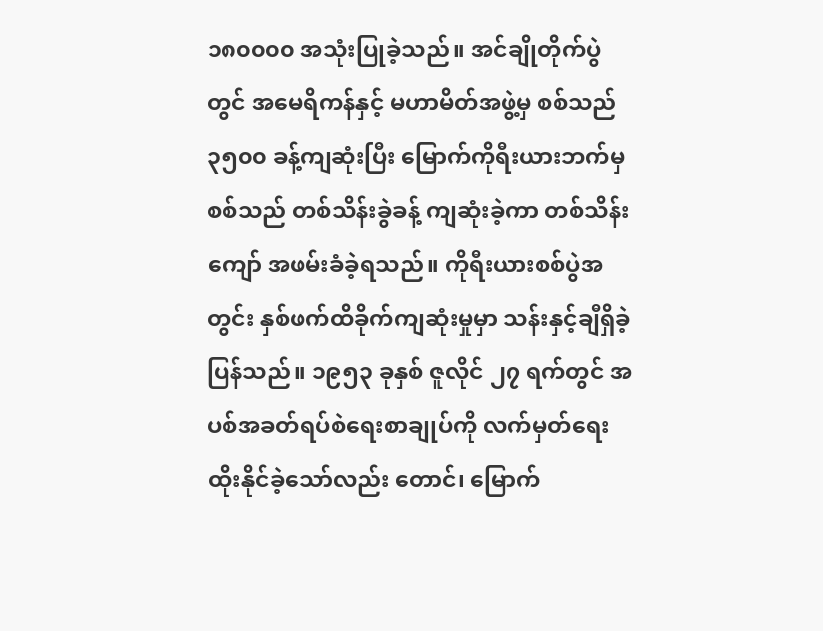၁၈၀၀၀၀ အသုံးပြုခဲ့သည်။ အင်ချိုတိုက်ပွဲတွင် အမေရိကန်နှင့် မဟာမိတ်အဖွဲ့မှ စစ်သည် ၃၅၀၀ ခန့်ကျဆုံးပြီး မြောက်ကိုရီးယားဘက်မှ စစ်သည် တစ်သိန်းခွဲခန့် ကျဆုံးခဲ့ကာ တစ်သိန်းကျော် အဖမ်းခံခဲ့ရသည်။ ကိုရီးယားစစ်ပွဲအတွင်း နှစ်ဖက်ထိခိုက်ကျဆုံးမှုမှာ သန်းနှင့်ချီရှိခဲ့ပြန်သည်။ ၁၉၅၃ ခုနှစ် ဇူလိုင် ၂၇ ရက်တွင် အပစ်အခတ်ရပ်စဲရေးစာချုပ်ကို လက်မှတ်ရေးထိုးနိုင်ခဲ့သော်လည်း တောင်၊ မြောက်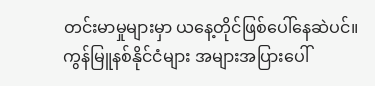တင်းမာမှုများမှာ ယနေ့တိုင်ဖြစ်ပေါ်နေဆဲပင်။
ကွန်မြူနစ်နိုင်ငံများ အများအပြားပေါ်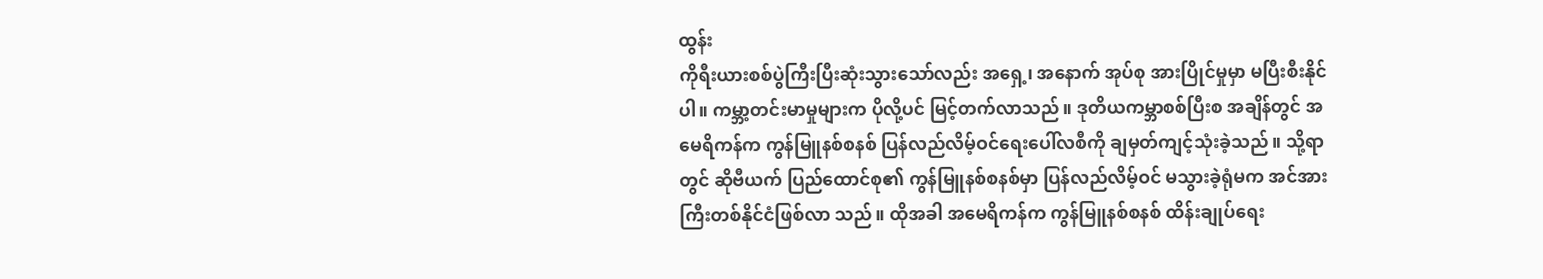ထွန်း
ကိုရီးယားစစ်ပွဲကြီးပြီးဆုံးသွားသော်လည်း အရှေ့၊ အနောက် အုပ်စု အားပြိုင်မှုမှာ မပြီးစီးနိုင်ပါ။ ကမ္ဘာ့တင်းမာမှုများက ပိုလို့ပင် မြင့်တက်လာသည်။ ဒုတိယကမ္ဘာစစ်ပြီးစ အချိန်တွင် အမေရိကန်က ကွန်မြူနစ်စနစ် ပြန်လည်လိမ့်ဝင်ရေးပေါ်လစီကို ချမှတ်ကျင့်သုံးခဲ့သည်။ သို့ရာတွင် ဆိုဗီယက် ပြည်ထောင်စု၏ ကွန်မြူနစ်စနစ်မှာ ပြန်လည်လိမ့်ဝင် မသွားခဲ့ရုံမက အင်အားကြီးတစ်နိုင်ငံဖြစ်လာ သည်။ ထိုအခါ အမေရိကန်က ကွန်မြူနစ်စနစ် ထိန်းချုပ်ရေး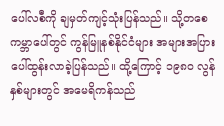ပေါ်လစီကို ချမှတ်ကျင့်သုံးပြန်သည်။ သို့တစေ ကမ္ဘာပေါ်တွင် ကွန်မြူနစ်နိုင်ငံများ အများအပြားပေါ်ထွန်းလာခဲ့ပြန်သည်။ ထို့ကြောင့် ၁၉၈၀ လွန် နှစ်များတွင် အမေရိကန်သည်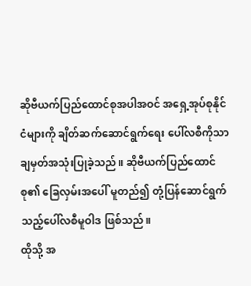ဆိုဗီယက်ပြည်ထောင်စုအပါအဝင် အရှေ့အုပ်စုနိုင်ငံများကို ချိတ်ဆက်ဆောင်ရွက်ရေး ပေါ်လစီကိုသာ ချမှတ်အသုံးပြုခဲ့သည်။ ဆိုဗီယက်ပြည်ထောင်စု၏ ခြေလှမ်းအပေါ် မူတည်၍ တုံ့ပြန်ဆောင်ရွက်သည့်ပေါ်လစီမူဝါဒ ဖြစ်သည်။
ထိုသို့ အ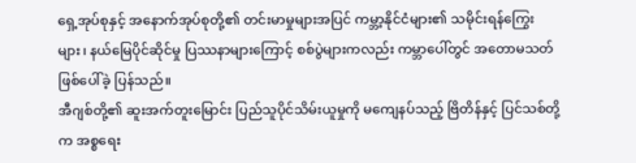ရှေ့အုပ်စုနှင့် အနောက်အုပ်စုတို့၏ တင်းမာမှုများအပြင် ကမ္ဘာ့နိုင်ငံများ၏ သမိုင်းရန်ကြွေးများ၊ နယ်မြေပိုင်ဆိုင်မှု ပြဿနာများကြောင့် စစ်ပွဲများကလည်း ကမ္ဘာပေါ်တွင် အတောမသတ် ဖြစ်ပေါ်ခဲ့ ပြန်သည်။
အီဂျစ်တို့၏ ဆူးအက်တူးမြောင်း ပြည်သူပိုင်သိမ်းယူမှုကို မကျေနပ်သည့် ဗြိတိန်နှင့် ပြင်သစ်တို့က အစ္စရေး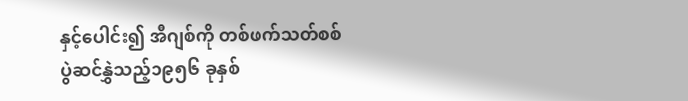နှင့်ပေါင်း၍ အီဂျစ်ကို တစ်ဖက်သတ်စစ်ပွဲဆင်နွှဲသည့်၁၉၅၆ ခုနှစ်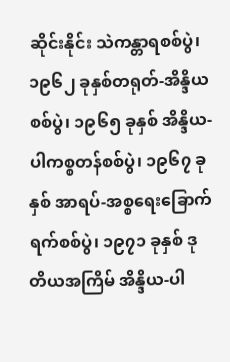ဆိုင်းနိုင်း သဲကန္တာရစစ်ပွဲ၊ ၁၉၆၂ ခုနှစ်တရုတ်-အိန္ဒိယစစ်ပွဲ၊ ၁၉၆၅ ခုနှစ် အိန္ဒိယ-ပါကစ္စတန်စစ်ပွဲ၊ ၁၉၆၇ ခုနှစ် အာရပ်-အစ္စရေးခြောက်ရက်စစ်ပွဲ၊ ၁၉၇၁ ခုနှစ် ဒုတိယအကြိမ် အိန္ဒိယ-ပါ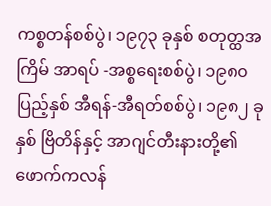ကစ္စတန်စစ်ပွဲ၊ ၁၉၇၃ ခုနှစ် စတုတ္ထအကြိမ် အာရပ် -အစ္စရေးစစ်ပွဲ၊ ၁၉၈၀ ပြည့်နှစ် အီရန်-အီရတ်စစ်ပွဲ၊ ၁၉၈၂ ခုနှစ် ဗြိတိန်နှင့် အာဂျင်တီးနားတို့၏ ဖောက်ကလန်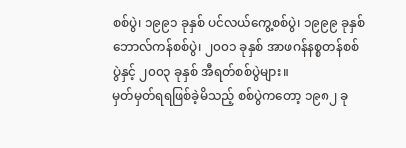စစ်ပွဲ၊ ၁၉၉၁ ခုနှစ် ပင်လယ်ကွေ့စစ်ပွဲ၊ ၁၉၉၉ ခုနှစ် ဘောလ်ကန်စစ်ပွဲ၊ ၂၀၀၁ ခုနှစ် အာဖဂန်နစ္စတန်စစ်ပွဲနှင့် ၂၀၀၃ ခုနှစ် အီရတ်စစ်ပွဲများ။
မှတ်မှတ်ရရဖြစ်ခဲ့မိသည့် စစ်ပွဲကတော့ ၁၉၈၂ ခု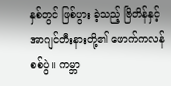နှစ်တွင် ဖြစ်ပွား ခဲ့သည့် ဗြိတိန်နှင့် အာဂျင်တီးနားတို့၏ ဖောက်ကလန်စစ်ပွဲ။ ကမ္ဘာ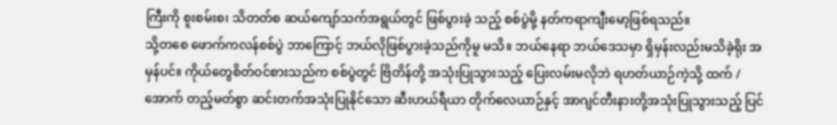ကြီးကို စူးစမ်းစ၊ သိတတ်စ ဆယ်ကျော်သက်အရွယ်တွင် ဖြစ်ပွားခဲ့ သည့် စစ်ပွဲမို့ နတ်ကရာကျီးမော့ဖြစ်ရသည်။
သို့တစေ ဖောက်ကလန်စစ်ပွဲ ဘာကြောင့် ဘယ်လိုဖြစ်ပွားခဲ့သည်ကိုမူ မသိ။ ဘယ်နေရာ ဘယ်ဒေသမှာ ရှိမှန်းလည်းမသိခဲ့ရိုး အမှန်ပင်။ ကိုယ်တွေစိတ်ဝင်စားသည်က စစ်ပွဲတွင် ဗြိတိန်တို့ အသုံးပြုသွားသည့် ပြေးလမ်းမလိုဘဲ ရဟတ်ယာဉ်ကဲ့သို့ ထက် / အောက် တည့်မတ်စွာ ဆင်းတက်အသုံးပြုနိုင်သော ဆီးဟယ်ရီယာ တိုက်လေယာဉ်နှင့် အာဂျင်တီးနားတို့အသုံးပြုသွားသည့် ပြင်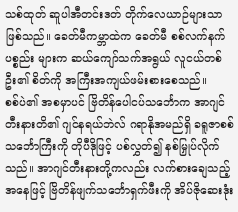သစ်ထုတ် ဆူပါအီတင်းဒတ် တိုက်လေယာဉ်များသာ ဖြစ်သည်။ ခေတ်မီကမ္ဘာထဲက ခေတ်မီ စစ်လက်နက်ပစ္စည်း များက ဆယ်ကျော်သက်အရွယ် လူငယ်တစ်ဦး၏ စိတ်ကို အကြီးအကျယ်ဖမ်းစားစေသည်။
စစ်ပဲ၏ အစမှာပင် ဗြိတိန်ပေါငပ်သင်္ဘောက အာဂျင်တီးနားတိ၏ ဂျင်နရယ်ဘဲလ် ဂရာနိုအမည်ရှိ ခရူဇာစစ်သင်္ဘောကြီးကို တိုပီဒိုဖြင့် ပစ်လွှတ်၍ နစ်မြှုပ်လိုက်သည်။ အာဂျင်တီးနားတို့ကလည်း လက်စားချေသည့်အနေဖြင့် ဗြိတိန်ဖျက်သင်္ဘောရှက်ဖီးကို အိပ်ဇိုဆေးဒုံး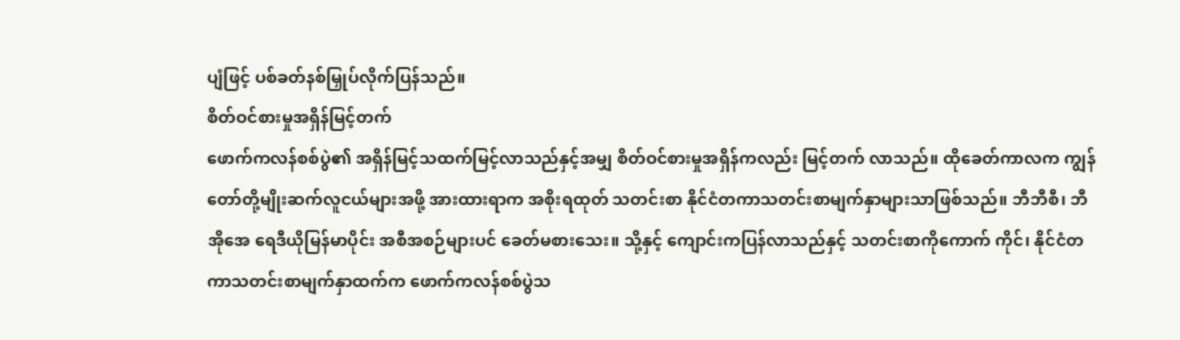ပျံဖြင့် ပစ်ခတ်နစ်မြှုပ်လိုက်ပြန်သည်။
စိတ်ဝင်စားမှုအရှိန်မြင့်တက်
ဖောက်ကလန်စစ်ပွဲ၏ အရှိန်မြင့်သထက်မြင့်လာသည်နှင့်အမျှ စိတ်ဝင်စားမှုအရှိန်ကလည်း မြင့်တက် လာသည်။ ထိုခေတ်ကာလက ကျွန်တော်တို့မျိုးဆက်လူငယ်များအဖို့ အားထားရာက အစိုးရထုတ် သတင်းစာ နိုင်ငံတကာသတင်းစာမျက်နှာများသာဖြစ်သည်။ ဘီဘီစီ၊ ဘီအိုအေ ရေဒီယိုမြန်မာပိုင်း အစီအစဉ်များပင် ခေတ်မစားသေး။ သို့နှင့် ကျောင်းကပြန်လာသည်နှင့် သတင်းစာကိုကောက် ကိုင်၊ နိုင်ငံတကာသတင်းစာမျက်နှာထက်က ဖောက်ကလန်စစ်ပွဲသ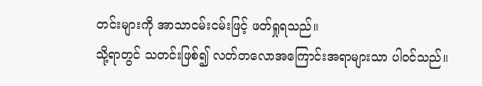တင်းများကို အာသာငမ်းငမ်းဖြင့် ဖတ်ရှုရသည်။
သို့ရာတွင် သတင်းဖြစ်၍ လတ်တလောအကြောင်းအရာများသာ ပါဝင်သည်။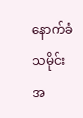နောက်ခံသမိုင်း အ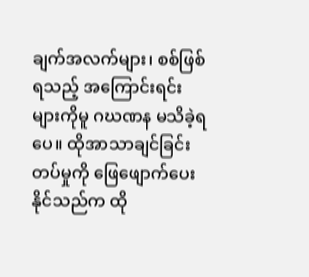ချက်အလက်များ၊ စစ်ဖြစ်ရသည့် အကြောင်းရင်းများကိုမူ ဂဃဏန မသိခဲ့ရပေ။ ထိုအာသာချင်ခြင်း တပ်မှုကို ဖြေဖျောက်ပေးနိုင်သည်က ထို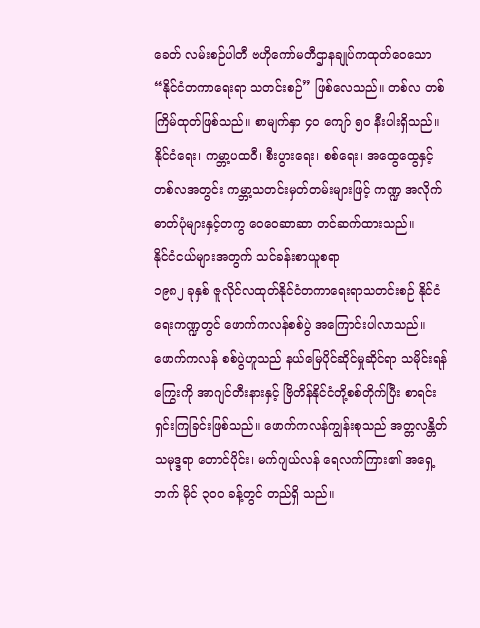ခေတ် လမ်းစဉ်ပါတီ ဗဟိုကော်မတီဌာနချုပ်ကထုတ်ဝေသော “နိုင်ငံတကာရေးရာ သတင်းစဉ်” ဖြစ်လေသည်။ တစ်လ တစ်ကြိမ်ထုတ်ဖြစ်သည်။ စာမျက်နှာ ၄၀ ကျော် ၅၀ နီးပါးရှိသည်။ နိုင်ငံရေး၊ ကမ္ဘာ့ပထဝီ၊ စီးပွားရေး၊ စစ်ရေး၊ အထွေထွေနှင့် တစ်လအတွင်း ကမ္ဘာ့သတင်းမှတ်တမ်းများဖြင့် ကဏ္ဍ အလိုက် ဓာတ်ပုံများနှင့်တကွ ဝေဝေဆာဆာ တင်ဆက်ထားသည်။
နိုင်ငံငယ်များအတွက် သင်ခန်းစာယူစရာ
၁၉၈၂ ခုနှစ် ဇူလိုင်လထုတ်နိုင်ငံတကာရေးရာသတင်းစဉ် နိုင်ငံရေးကဏ္ဍတွင် ဖောက်ကလန်စစ်ပွဲ အကြောင်းပါလာသည်။ ဖောက်ကလန် စစ်ပွဲဟူသည် နယ်မြေပိုင်ဆိုင်မှုဆိုင်ရာ သမိုင်းရန်ကြွေးကို အာဂျင်တီးနားနှင့် ဗြိတိန်နိုင်ငံတို့စစ်တိုက်ပြီး စာရင်းရှင်းကြခြင်းဖြစ်သည်။ ဖောက်ကလန်ကျွန်းစုသည် အတ္တလန္တိတ်သမုဒ္ဒရာ တောင်ပိုင်း၊ မက်ဂျယ်လန် ရေလက်ကြား၏ အရှေ့ဘက် မိုင် ၃၀၀ ခန့်တွင် တည်ရှိ သည်။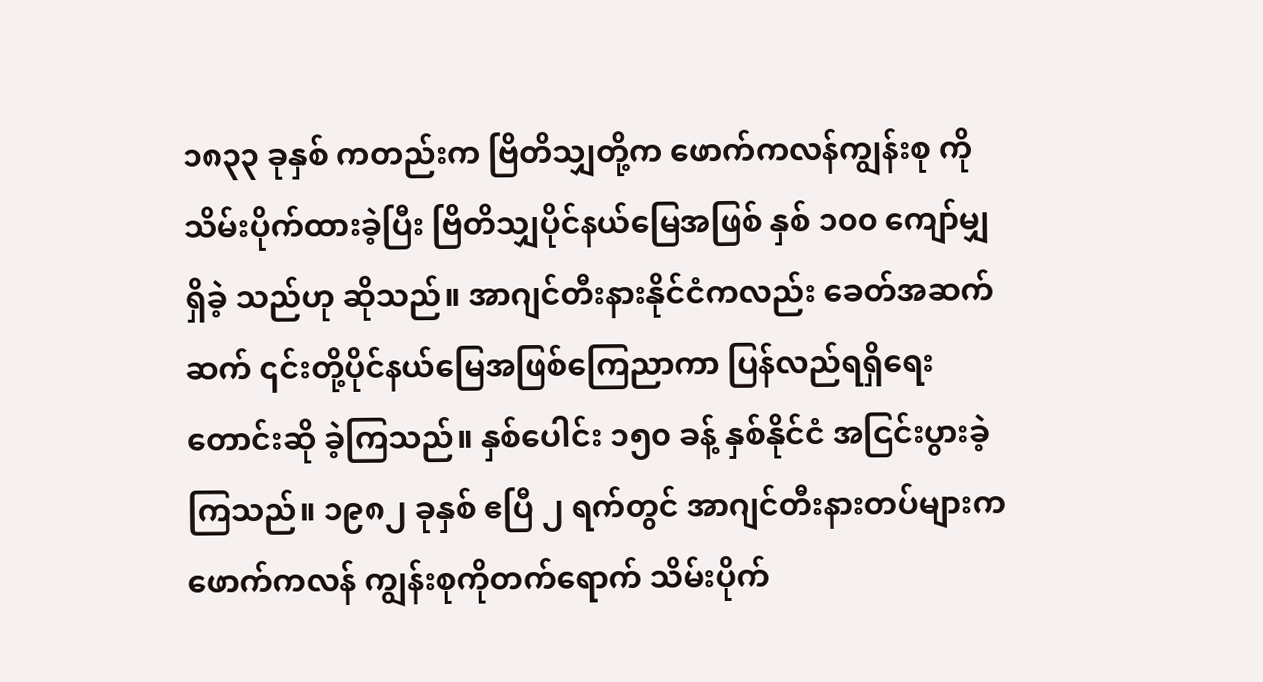၁၈၃၃ ခုနှစ် ကတည်းက ဗြိတိသျှတို့က ဖောက်ကလန်ကျွန်းစု ကို သိမ်းပိုက်ထားခဲ့ပြီး ဗြိတိသျှပိုင်နယ်မြေအဖြစ် နှစ် ၁၀၀ ကျော်မျှရှိခဲ့ သည်ဟု ဆိုသည်။ အာဂျင်တီးနားနိုင်ငံကလည်း ခေတ်အဆက်ဆက် ၎င်းတို့ပိုင်နယ်မြေအဖြစ်ကြေညာကာ ပြန်လည်ရရှိရေး တောင်းဆို ခဲ့ကြသည်။ နှစ်ပေါင်း ၁၅၀ ခန့် နှစ်နိုင်ငံ အငြင်းပွားခဲ့ကြသည်။ ၁၉၈၂ ခုနှစ် ဧပြီ ၂ ရက်တွင် အာဂျင်တီးနားတပ်များက ဖောက်ကလန် ကျွန်းစုကိုတက်ရောက် သိမ်းပိုက်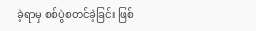ခဲ့ရာမှ စစ်ပွဲစတင်ခဲ့ခြင်း ဖြစ်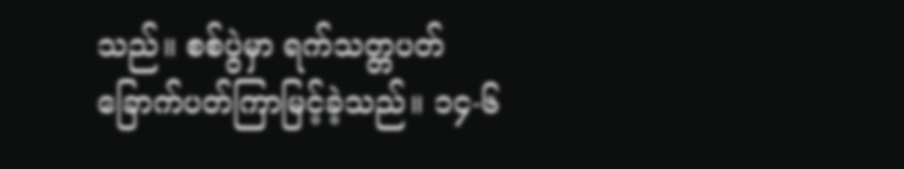သည်။ စစ်ပွဲမှာ ရက်သတ္တပတ် ခြောက်ပတ်ကြာမြင့်ခဲ့သည်။ ၁၄-၆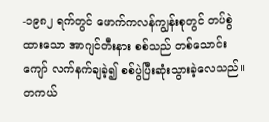-၁၉၈၂ ရက်တွင် ဖောက်ကလန်ကျွန်းစုတွင် တပ်စွဲထားသော အာဂျင်တီးနား စစ်သည် တစ်သောင်းကျော် လက်နက်ချခဲ့၍ စစ်ပွဲပြီးဆုံးသွားခဲ့လေသည်။ တကယ်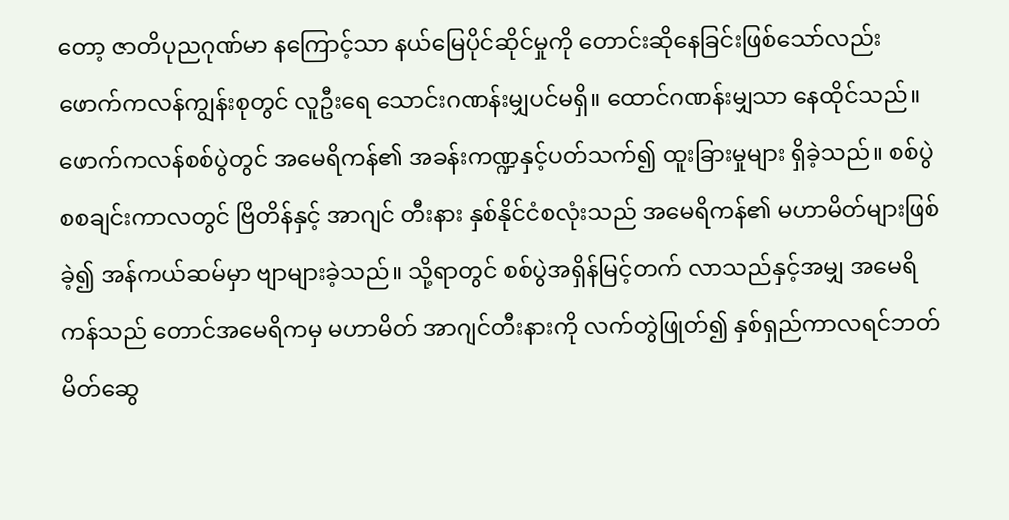တော့ ဇာတိပုညဂုဏ်မာ နကြောင့်သာ နယ်မြေပိုင်ဆိုင်မှုကို တောင်းဆိုနေခြင်းဖြစ်သော်လည်း ဖောက်ကလန်ကျွန်းစုတွင် လူဦးရေ သောင်းဂဏန်းမျှပင်မရှိ။ ထောင်ဂဏန်းမျှသာ နေထိုင်သည်။ ဖောက်ကလန်စစ်ပွဲတွင် အမေရိကန်၏ အခန်းကဏ္ဍနှင့်ပတ်သက်၍ ထူးခြားမှုများ ရှိခဲ့သည်။ စစ်ပွဲစစချင်းကာလတွင် ဗြိတိန်နှင့် အာဂျင် တီးနား နှစ်နိုင်ငံစလုံးသည် အမေရိကန်၏ မဟာမိတ်များဖြစ်ခဲ့၍ အန်ကယ်ဆမ်မှာ ဗျာများခဲ့သည်။ သို့ရာတွင် စစ်ပွဲအရှိန်မြင့်တက် လာသည်နှင့်အမျှ အမေရိကန်သည် တောင်အမေရိကမှ မဟာမိတ် အာဂျင်တီးနားကို လက်တွဲဖြုတ်၍ နှစ်ရှည်ကာလရင်ဘတ်မိတ်ဆွေ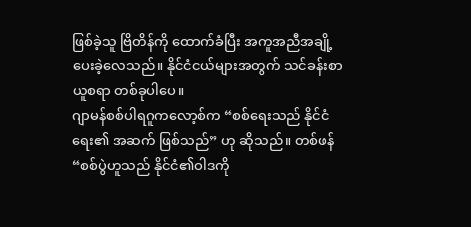ဖြစ်ခဲ့သူ ဗြိတိန်ကို ထောက်ခံပြီး အကူအညီအချို့ ပေးခဲ့လေသည်။ နိုင်ငံငယ်များအတွက် သင်ခန်းစာယူစရာ တစ်ခုပါပေ။
ဂျာမန်စစ်ပါရဂူကလော့စ်က “စစ်ရေးသည် နိုင်ငံရေး၏ အဆက် ဖြစ်သည်” ဟု ဆိုသည်။ တစ်ဖန် “စစ်ပွဲဟူသည် နိုင်ငံ၏ဝါဒကို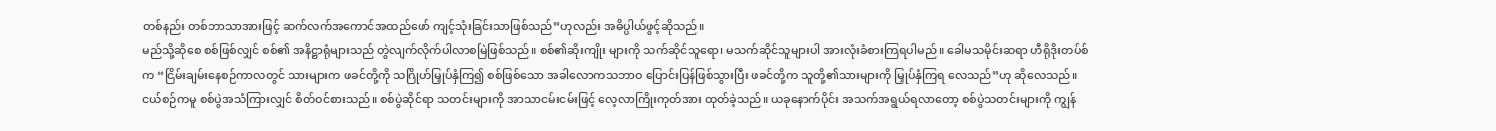တစ်နည်း တစ်ဘာသာအားဖြင့် ဆက်လက်အကောင်အထည်ဖော် ကျင့်သုံးခြင်းသာဖြစ်သည်”ဟုလည်း အဓိပ္ပါယ်ဖွင့်ဆိုသည်။
မည်သို့ဆိုစေ စစ်ဖြစ်လျှင် စစ်၏ အနိဋ္ဌာရုံများသည် တွဲလျက်လိုက်ပါလာစမြဲဖြစ်သည်။ စစ်၏ဆိုးကျိုး များကို သက်ဆိုင်သူရော၊ မသက်ဆိုင်သူများပါ အားလုံးခံစားကြရပါမည်။ ခေါမသမိုင်းဆရာ ဟီရိုဒိုးတပ်စ်က “ငြိမ်းချမ်းနေစဉ်ကာလတွင် သားများက ဖခင်တို့ကို သဂြိုဟ်မြှုပ်နှံကြ၍ စစ်ဖြစ်သော အခါလောကသဘာဝ ပြောင်းပြန်ဖြစ်သွားပြီး ဖခင်တို့က သူတို့၏သားများကို မြှုပ်နှံကြရ လေသည်”ဟု ဆိုလေသည်။
ငယ်စဉ်ကမူ စစ်ပွဲအသံကြားလျှင် စိတ်ဝင်စားသည်။ စစ်ပွဲဆိုင်ရာ သတင်းများကို အာသာငမ်းငမ်းဖြင့် လေ့လာကြိုးကုတ်အား ထုတ်ခဲ့သည်။ ယခုနောက်ပိုင်း အသက်အရွယ်ရလာတော့ စစ်ပွဲသတင်းများကို ကျွန်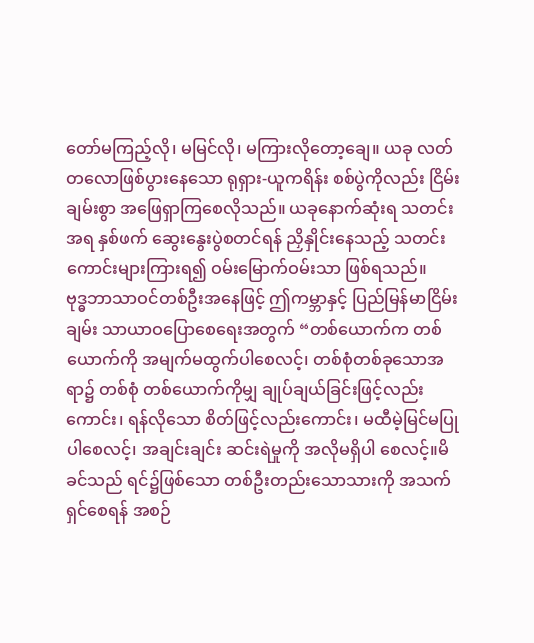တော်မကြည့်လို၊ မမြင်လို၊ မကြားလိုတော့ချေ။ ယခု လတ်တလောဖြစ်ပွားနေသော ရုရှား-ယူကရိန်း စစ်ပွဲကိုလည်း ငြိမ်းချမ်းစွာ အဖြေရှာကြစေလိုသည်။ ယခုနောက်ဆုံးရ သတင်းအရ နှစ်ဖက် ဆွေးနွေးပွဲစတင်ရန် ညှိနှိုင်းနေသည့် သတင်းကောင်းများကြားရ၍ ဝမ်းမြောက်ဝမ်းသာ ဖြစ်ရသည်။
ဗုဒ္ဓဘာသာဝင်တစ်ဦးအနေဖြင့် ဤကမ္ဘာနှင့် ပြည်မြန်မာငြိမ်းချမ်း သာယာဝပြောစေရေးအတွက် “တစ်ယောက်က တစ်ယောက်ကို အမျက်မထွက်ပါစေလင့်၊ တစ်စုံတစ်ခုသောအရာ၌ တစ်စုံ တစ်ယောက်ကိုမျှ ချုပ်ချယ်ခြင်းဖြင့်လည်းကောင်း၊ ရန်လိုသော စိတ်ဖြင့်လည်းကောင်း၊ မထီမဲ့မြင်မပြု ပါစေလင့်၊ အချင်းချင်း ဆင်းရဲမှုကို အလိုမရှိပါ စေလင့်။မိခင်သည် ရင်၌ဖြစ်သော တစ်ဦးတည်းသောသားကို အသက်ရှင်စေရန် အစဉ်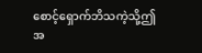စောင့်ရှောက်ဘိသကဲ့သို့ဤအ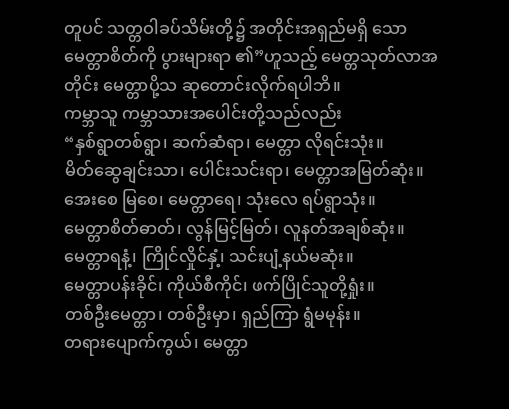တူပင် သတ္တဝါခပ်သိမ်းတို့၌ အတိုင်းအရှည်မရှိ သော မေတ္တာစိတ်ကို ပွားများရာ ၏”ဟူသည့် မေတ္တသုတ်လာအတိုင်း မေတ္တာပို့သ ဆုတောင်းလိုက်ရပါဘိ။
ကမ္ဘာသူ ကမ္ဘာသားအပေါင်းတို့သည်လည်း
“နှစ်ရွာတစ်ရွာ၊ ဆက်ဆံရာ၊ မေတ္တာ လိုရင်းသုံး။
မိတ်ဆွေချင်းသာ၊ ပေါင်းသင်းရာ၊ မေတ္တာအမြတ်ဆုံး။
အေးစေ မြစေ၊ မေတ္တာရေ၊ သုံးလေ ရပ်ရွာသုံး။
မေတ္တာစိတ်ဓာတ်၊ လွန်မြင့်မြတ်၊ လူနတ်အချစ်ဆုံး။
မေတ္တာရနံ့၊ ကြိုင်လှိုင်နှံ့၊ သင်းပျံ့နယ်မဆုံး။
မေတ္တာပန်းခိုင်၊ ကိုယ်စီကိုင်၊ ဖက်ပြိုင်သူတို့ရှုံး။
တစ်ဦးမေတ္တာ၊ တစ်ဦးမှာ၊ ရှည်ကြာ ရွံမမုန်း။
တရားပျောက်ကွယ်၊ မေတ္တာ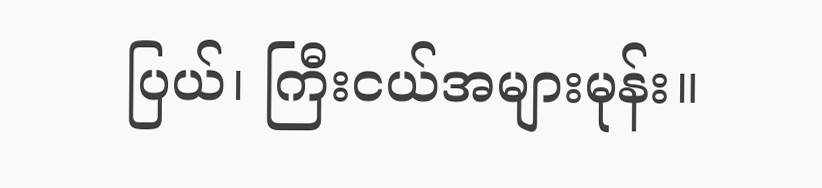ပြယ်၊ ကြီးငယ်အများမုန်း။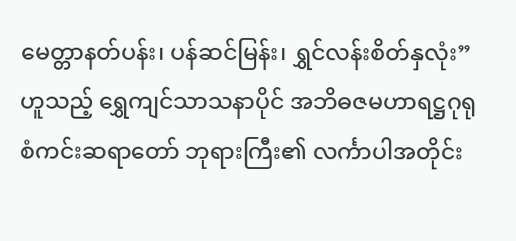မေတ္တာနတ်ပန်း၊ ပန်ဆင်မြန်း၊ ရွှင်လန်းစိတ်နှလုံး” ဟူသည့် ရွှေကျင်သာသနာပိုင် အဘိဓဇမဟာရဋ္ဌဂုရု စံကင်းဆရာတော် ဘုရားကြီး၏ လင်္ကာပါအတိုင်း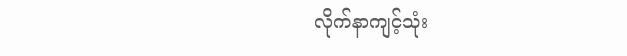လိုက်နာကျင့်သုံး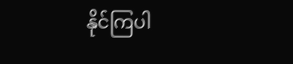နိုင်ကြပါ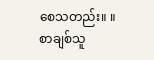စေသတည်း။ ။
စာချစ်သူ